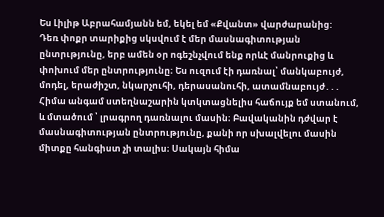Ես Լիլիթ Աբրահամյանն եմ, եկել եմ «Քվանտ» վարժարանից:
Դեռ փոքր տարիքից սկսվում է մեր մասնագիտության ընտրւթյունը, երբ ամեն օր ոգեշնչվում ենք որևէ մանրուքից և փոխում մեր ընտրությունը։ Ես ուզում էի դառնալ՝ մանկաբույժ, մոդել, երաժիշտ, նկարչուհի, դերասանուհի, ատամնաբույժ․․․
Հիմա անգամ ստեղնաշարին կտկտացնելիս հաճույք եմ ստանում, և մտածում ՝ լրագրող դառնալու մասին։ Բավականին դժվար է մասնագիտության ընտրությունը, քանի որ սխալվելու մասին միտքը հանգիստ չի տալիս։ Սակայն հիմա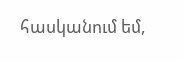հասկանում եմ,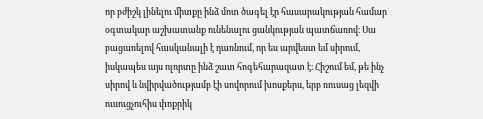որ բժիշկ լինելու միտքը ինձ մոտ ծագել էր հասարակության համար օգտակար աշխատանք ունենալու ցանկության պատճառով։ Սա բացառելով հասկանալի է դառնում, որ ես արվեստ եմ սիրում, իսկապես այս ոլորտը ինձ շատ հոգեհարազատ է։ Հիշում եմ, թե ինչ սիրով և նվիրվածությամբ էի սովորում խոսքերս, երբ ռուսաց լեզվի ուսուցչուհիս փոքրիկ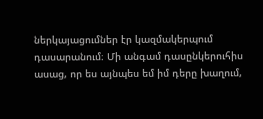ներկայացումներ էր կազմակերպում դասարանում։ Մի անգամ դասընկերուհիս ասաց, որ ես այնպես եմ իմ դերը խաղում,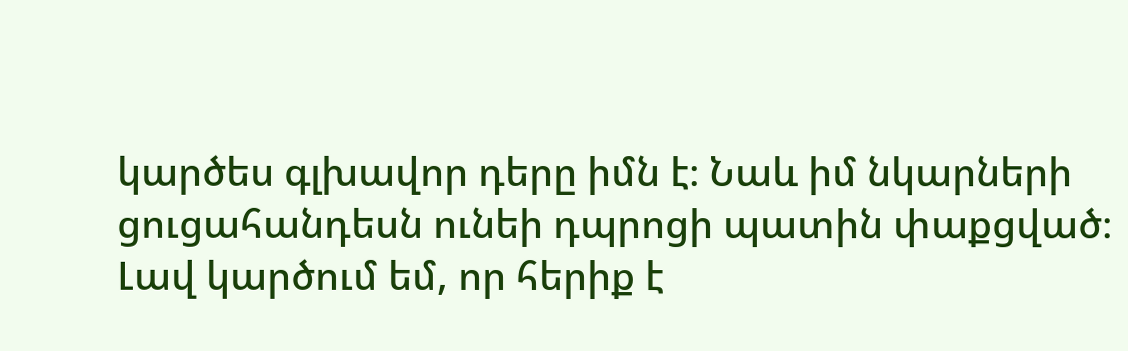կարծես գլխավոր դերը իմն է։ Նաև իմ նկարների ցուցահանդեսն ունեի դպրոցի պատին փաքցված։
Լավ կարծում եմ, որ հերիք է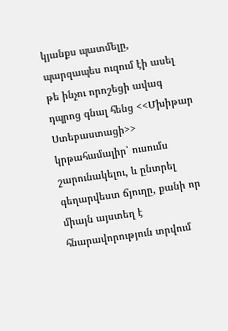կյանքս պատմելը, պարզապես ուզում էի ասել թե ինչու որոշեցի ավագ դպրոց գնալ հենց <<Մխիթար Ստեբաստացի>> կրթահամալիր՝ ուսումս շարունակելու, և ընտրել գեղարվեստ ճյուղը, քանի որ միայն այստեղ է հնարավորություն տրվում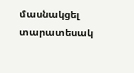մասնակցել տարատեսակ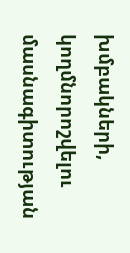խմբակների, կողմնորոշվելու մասնագիտության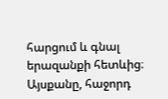հարցում և գնալ երազանքի հետևից։
Այսքանը, հաջորդ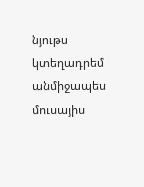նյութս կտեղադրեմ անմիջապես մուսայիս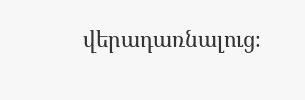վերադառնալուց։